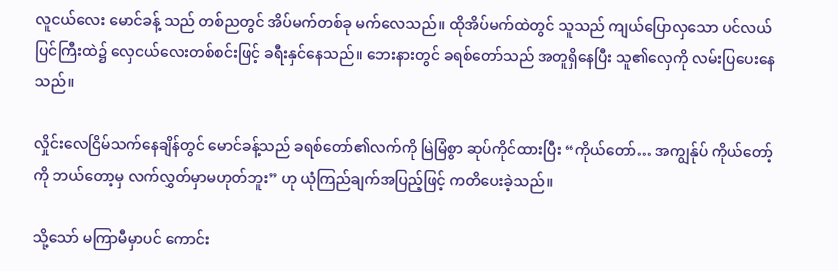လူငယ်လေး မောင်ခန့် သည် တစ်ညတွင် အိပ်မက်တစ်ခု မက်လေသည်။ ထိုအိပ်မက်ထဲတွင် သူသည် ကျယ်ပြောလှသော ပင်လယ်ပြင်ကြီးထဲ၌ လှေငယ်လေးတစ်စင်းဖြင့် ခရီးနှင်နေသည်။ ဘေးနားတွင် ခရစ်တော်သည် အတူရှိနေပြီး သူ၏လှေကို လမ်းပြပေးနေသည်။

လှိုင်းလေငြိမ်သက်နေချိန်တွင် မောင်ခန့်သည် ခရစ်တော်၏လက်ကို မြဲမြံစွာ ဆုပ်ကိုင်ထားပြီး “ကိုယ်တော်… အကျွန်ုပ် ကိုယ်တော့်ကို ဘယ်တော့မှ လက်လွှတ်မှာမဟုတ်ဘူး” ဟု ယုံကြည်ချက်အပြည့်ဖြင့် ကတိပေးခဲ့သည်။

သို့သော် မကြာမီမှာပင် ကောင်း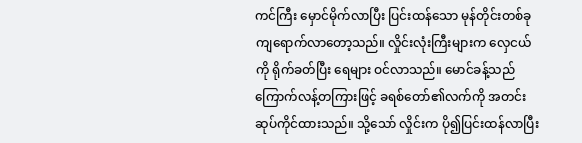ကင်ကြီး မှောင်မိုက်လာပြီး ပြင်းထန်သော မုန်တိုင်းတစ်ခု ကျရောက်လာတော့သည်။ လှိုင်းလုံးကြီးများက လှေငယ်ကို ရိုက်ခတ်ပြီး ရေများ ဝင်လာသည်။ မောင်ခန့်သည် ကြောက်လန့်တကြားဖြင့် ခရစ်တော်၏လက်ကို အတင်းဆုပ်ကိုင်ထားသည်။ သို့သော် လှိုင်းက ပို၍ပြင်းထန်လာပြီး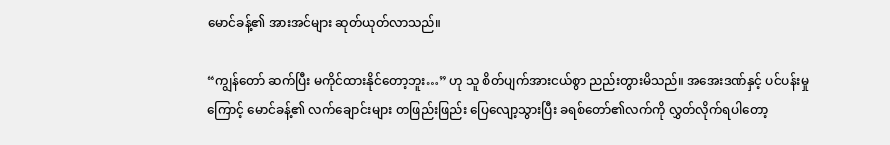မောင်ခန့်၏ အားအင်များ ဆုတ်ယုတ်လာသည်။

“ကျွန်တော် ဆက်ပြီး မကိုင်ထားနိုင်တော့ဘူး…” ဟု သူ စိတ်ပျက်အားငယ်စွာ ညည်းတွားမိသည်။ အအေးဒဏ်နှင့် ပင်ပန်းမှုကြောင့် မောင်ခန့်၏ လက်ချောင်းများ တဖြည်းဖြည်း ပြေလျော့သွားပြီး ခရစ်တော်၏လက်ကို လွှတ်လိုက်ရပါတော့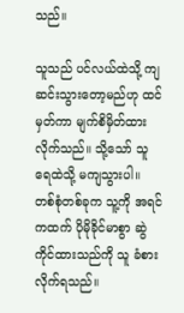သည်။

သူသည် ပင်လယ်ထဲသို့ ကျဆင်းသွားတော့မည်ဟု ထင်မှတ်ကာ မျက်စိမှိတ်ထားလိုက်သည်။ သို့သော် သူ ရေထဲသို့ မကျသွားပါ။ တစ်စုံတစ်ခုက သူ့ကို အရင်ကထက် ပိုမိုခိုင်မာစွာ ဆွဲကိုင်ထားသည်ကို သူ ခံစားလိုက်ရသည်။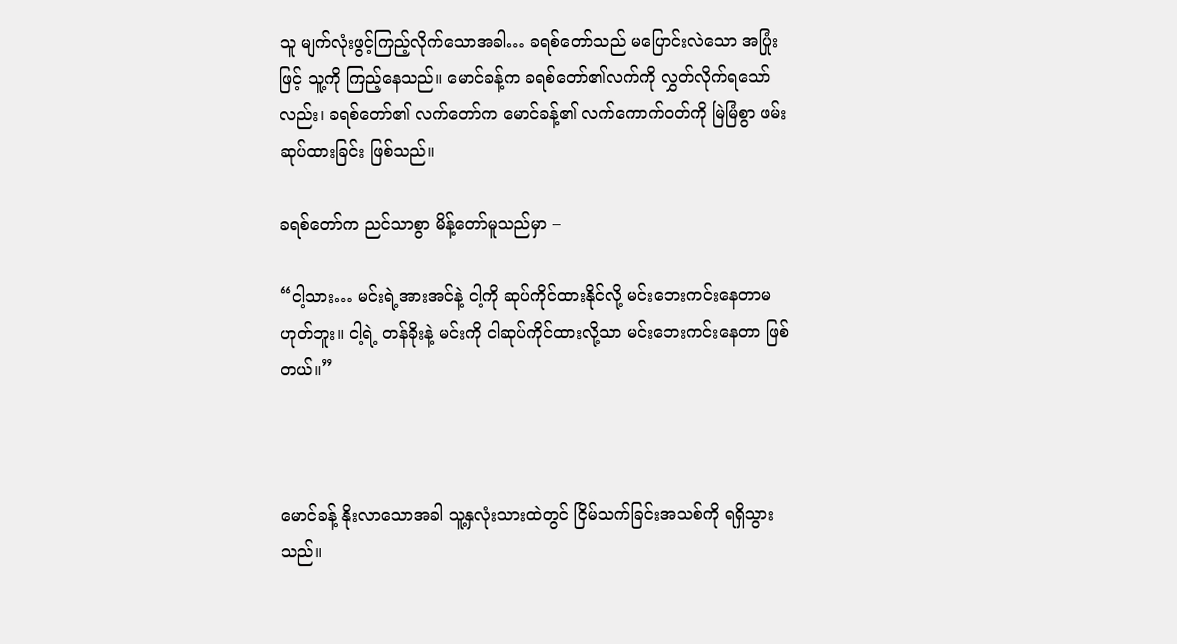သူ မျက်လုံးဖွင့်ကြည့်လိုက်သောအခါ… ခရစ်တော်သည် မပြောင်းလဲသော အပြုံးဖြင့် သူ့ကို ကြည့်နေသည်။ မောင်ခန့်က ခရစ်တော်၏လက်ကို လွှတ်လိုက်ရသော်လည်း၊ ခရစ်တော်၏ လက်တော်က မောင်ခန့်၏ လက်ကောက်ဝတ်ကို မြဲမြံစွာ ဖမ်းဆုပ်ထားခြင်း ဖြစ်သည်။

ခရစ်တော်က ညင်သာစွာ မိန့်တော်မူသည်မှာ –

“ငါ့သား… မင်းရဲ့အားအင်နဲ့ ငါ့ကို ဆုပ်ကိုင်ထားနိုင်လို့ မင်းဘေးကင်းနေတာမဟုတ်ဘူး။ ငါ့ရဲ့ တန်ခိုးနဲ့ မင်းကို ငါဆုပ်ကိုင်ထားလို့သာ မင်းဘေးကင်းနေတာ ဖြစ်တယ်။”



မောင်ခန့် နိုးလာသောအခါ သူ့နှလုံးသားထဲတွင် ငြိမ်သက်ခြင်းအသစ်ကို ရရှိသွားသည်။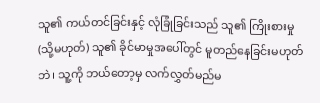သူ၏ ကယ်တင်ခြင်းနှင့် လုံခြုံခြင်းသည် သူ၏ ကြိုးစားမှု (သို့မဟုတ်) သူ၏ ခိုင်မာမှုအပေါ်တွင် မူတည်နေခြင်းမဟုတ်ဘဲ၊ သူ့ကို ဘယ်တော့မှ လက်လွှတ်မည်မ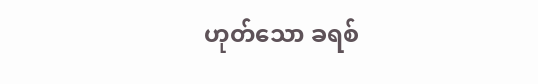ဟုတ်သော ခရစ်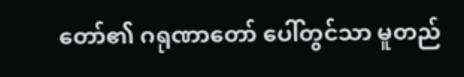တော်၏ ဂရုဏာတော် ပေါ်တွင်သာ မူတည်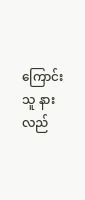ကြောင်း သူ နားလည်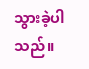သွားခဲ့ပါသည်။